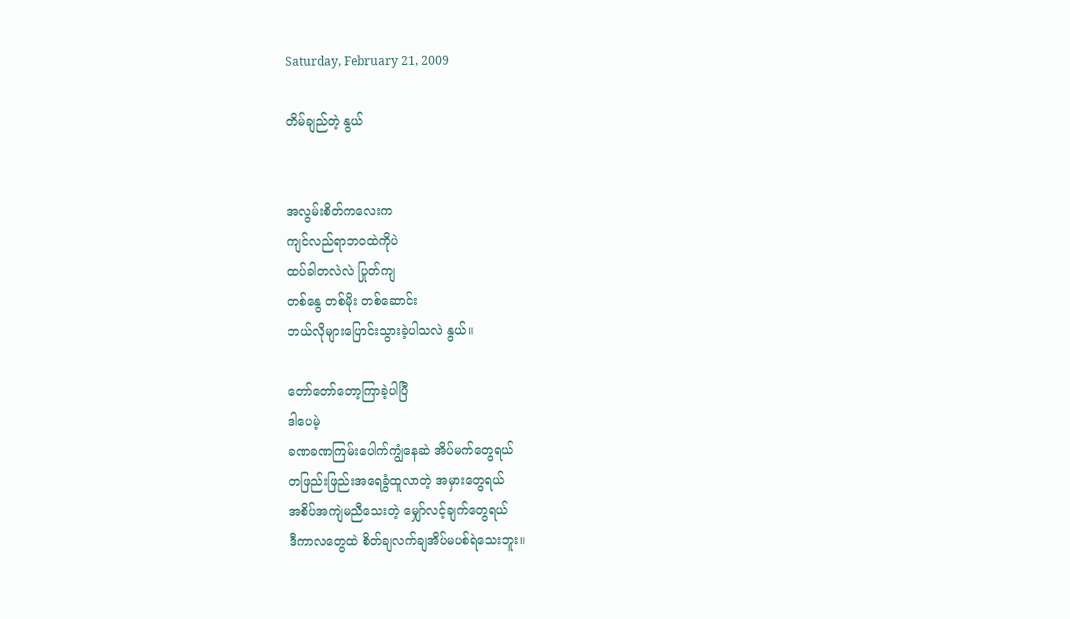Saturday, February 21, 2009

တိမ်ချည်တဲ့ နွယ်


အလွမ်းစိတ်ကလေးက
ကျင်လည်ရာဘဝထဲကိုပဲ
ထပ်ခါတလဲလဲ ပြုတ်ကျ
တစ်နွေ တစ်မိုး တစ်ဆောင်း
ဘယ်လိုများပြောင်းသွားခဲ့ပါသလဲ နွယ်။

တော်တော်တော့ကြာခဲ့ပါပြီ
ဒါပေမဲ့
ခဏခဏကြမ်းပေါက်ကျွံနေဆဲ အိပ်မက်တွေရယ်
တဖြည်းဖြည်းအရေခွံထူလာတဲ့ အမှားတွေရယ်
အစိပ်အကျဲမညီသေးတဲ့ မျှော်လင့်ချက်တွေရယ်
ဒီကာလတွေထဲ စိတ်ချလက်ချအိပ်မပစ်ရဲသေးဘူး။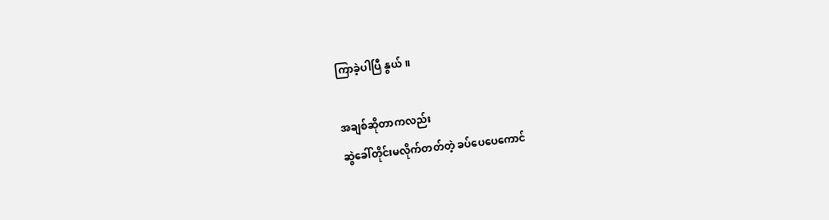ကြာခဲ့ပါပြီ နွယ်။

အချစ်ဆိုတာကလည်း
ဆွဲခေါ်တိုင်းမလိုက်တတ်တဲ့ ခပ်ပေပေကောင်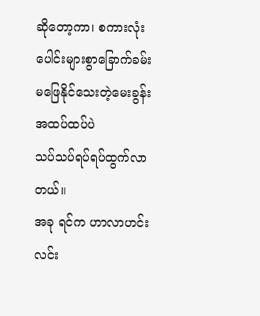ဆိုတော့ကာ၊ စကားလုံးပေါင်းများစွာခြောက်ခမ်း
မဖြေနိုင်သေးတဲ့မေးခွန်းအထပ်ထပ်ပဲ
သပ်သပ်ရပ်ရပ်ထွက်လာတယ်။
အခု ရင်က ဟာလာဟင်းလင်း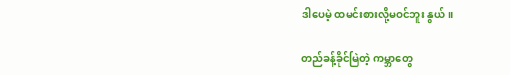ဒါပေမဲ့ ထမင်းစားလို့မဝင်ဘူး နွယ်။

တည်ခန့်ခိုင်မြဲတဲ့ ကမ္ဘာတွေ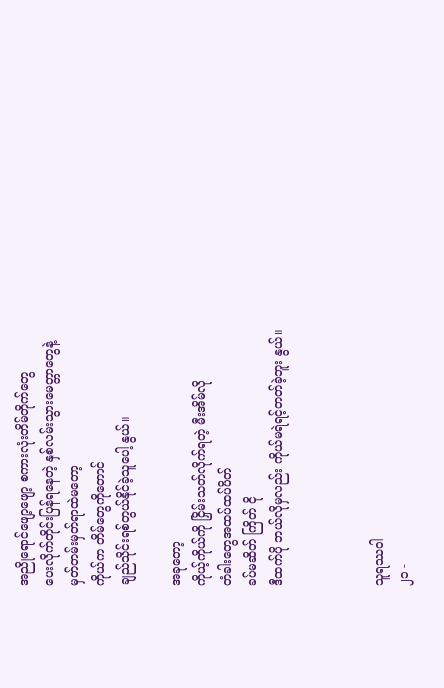အညိုရောင်ဖျော့ဖျော့ စကားလုံးတိမ်တိုက်တွေ
ပေးလိုက်တိုင်းပြန်ရနေတဲ့ နှစ်လမ်းသွားမေတ္တာတွေနဲ့
မှတ်တမ်းမှတ်ရာထဲမတော့
ကိုယ်က တိမ်တွေကိုတောင်
ချည်သိုင်းရစ်တွယ်နိုင်ခဲ့သူပေါ့ နွယ်။

အခုတော့
ကိုယ့်ကိုယ်ကို ငြှိမ်းသတ်လိုက်ရတဲ့ မီးအိမ်လို
တံခါးတွေအထပ်ထပ်ပိတ်
ခပ်မဆိတ် ကြိတ် ငို
ဒီထက်ပို ဘယ်လိုမှလည်း ကိုယ်မရဲရင့်တတ်ခဲ့ဘူး နွယ်။



သူရဿဝါ
၂၁ -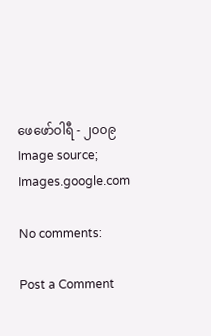ဖေဖော်ဝါရီ - ၂၀၀၉
Image source; Images.google.com

No comments:

Post a Comment